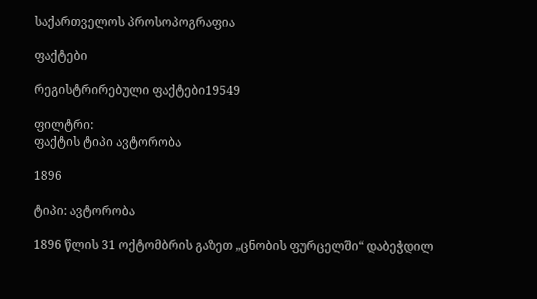საქართველოს პროსოპოგრაფია

ფაქტები

რეგისტრირებული ფაქტები19549

ფილტრი:
ფაქტის ტიპი ავტორობა

1896

ტიპი: ავტორობა

1896 წლის 31 ოქტომბრის გაზეთ „ცნობის ფურცელში“ დაბეჭდილ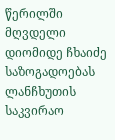წერილში მღვდელი დიომიდე ჩხაიძე საზოგადოებას ლანჩხუთის საკვირაო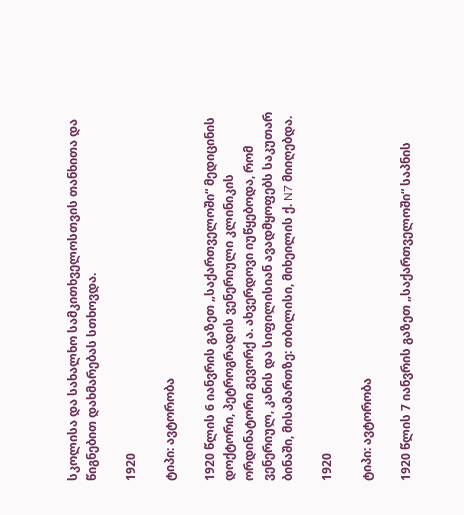სკოლისა და სახალხო სამკითხველოსთვის თანხითა და წიგნებით დახმარებას სთხოვდა.

1920

ტიპი: ავტორობა

1920 წლის 6 იანვრის გაზეთ „საქართველოში“ მედიცინის დოქტორი, პეტროგრადის ვენერიული კლინიკის ორდინატორი გევორქ ა. ახვერდოვი იუწყებოდა, რომ ვენერიულ, კანის და სიფილისიან ავადმყოფებს საკუთარ ბინაში, მისამართზე: თბილისი, მიხეილის ქ. N7 მიიღებდა.

1920

ტიპი: ავტორობა

1920 წლის 7 იანვრის გაზეთ „საქართველოში“ საპნის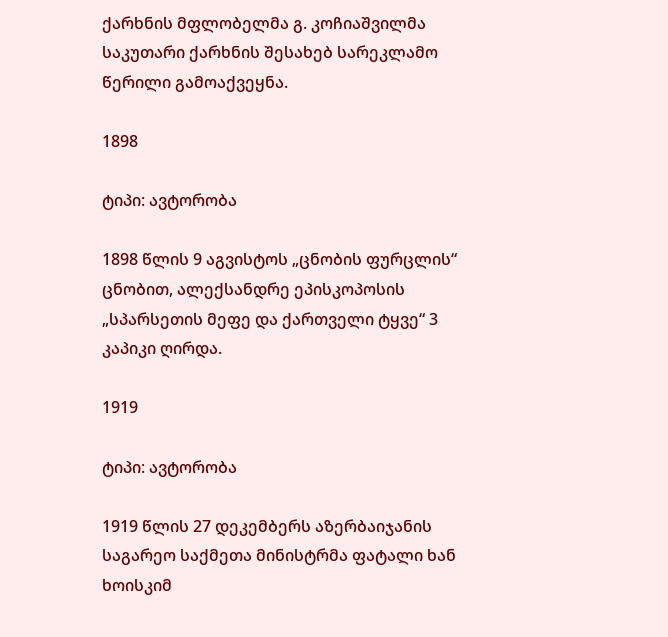ქარხნის მფლობელმა გ. კოჩიაშვილმა საკუთარი ქარხნის შესახებ სარეკლამო წერილი გამოაქვეყნა.

1898

ტიპი: ავტორობა

1898 წლის 9 აგვისტოს „ცნობის ფურცლის“ ცნობით, ალექსანდრე ეპისკოპოსის „სპარსეთის მეფე და ქართველი ტყვე“ 3 კაპიკი ღირდა.

1919

ტიპი: ავტორობა

1919 წლის 27 დეკემბერს აზერბაიჯანის საგარეო საქმეთა მინისტრმა ფატალი ხან ხოისკიმ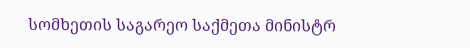სომხეთის საგარეო საქმეთა მინისტრ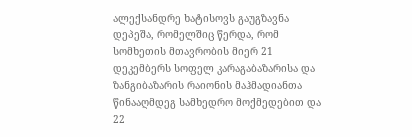ალექსანდრე ხატისოვს გაუგზავნა დეპეშა, რომელშიც წერდა, რომ სომხეთის მთავრობის მიერ 21 დეკემბერს სოფელ კარაგაბაზარისა და ზანგიბაზარის რაიონის მაჰმადიანთა წინააღმდეგ სამხედრო მოქმედებით და 22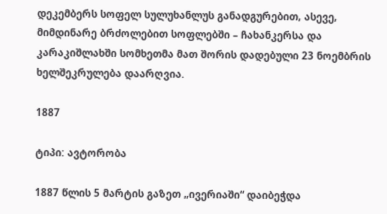დეკემბერს სოფელ სულუხანლუს განადგურებით, ასევე, მიმდინარე ბრძოლებით სოფლებში – ჩახანკერსა და კარაკიშლახში სომხეთმა მათ შორის დადებული 23 ნოემბრის ხელშეკრულება დაარღვია.

1887

ტიპი: ავტორობა

1887 წლის 5 მარტის გაზეთ „ივერიაში“ დაიბეჭდა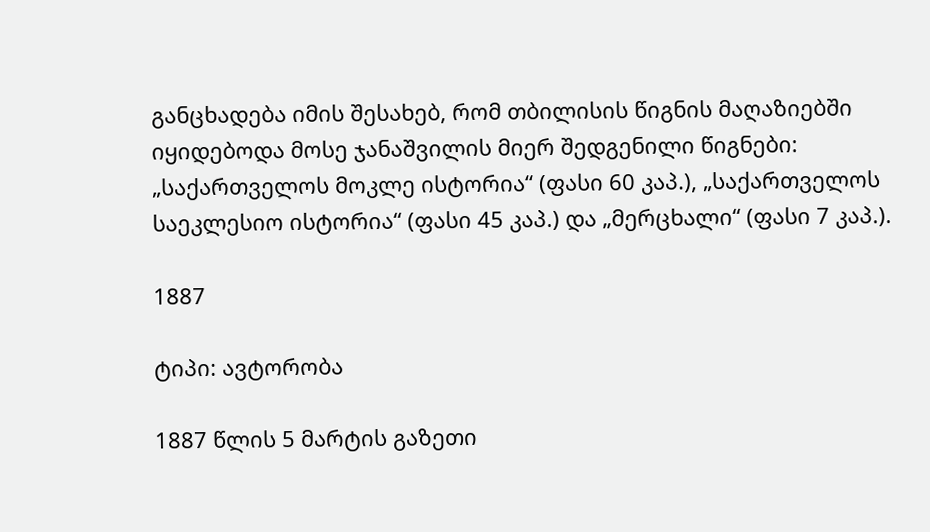განცხადება იმის შესახებ, რომ თბილისის წიგნის მაღაზიებში იყიდებოდა მოსე ჯანაშვილის მიერ შედგენილი წიგნები: „საქართველოს მოკლე ისტორია“ (ფასი 60 კაპ.), „საქართველოს საეკლესიო ისტორია“ (ფასი 45 კაპ.) და „მერცხალი“ (ფასი 7 კაპ.).

1887

ტიპი: ავტორობა

1887 წლის 5 მარტის გაზეთი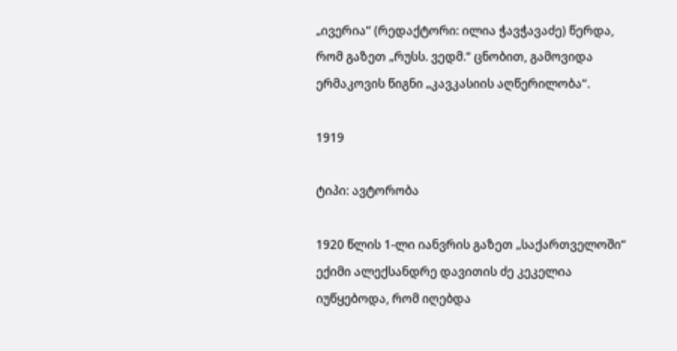„ივერია“ (რედაქტორი: ილია ჭავჭავაძე) წერდა, რომ გაზეთ „რუსს. ვედმ.“ ცნობით, გამოვიდა ერმაკოვის წიგნი „კავკასიის აღწერილობა“.

1919

ტიპი: ავტორობა

1920 წლის 1-ლი იანვრის გაზეთ „საქართველოში“ ექიმი ალექსანდრე დავითის ძე კეკელია იუწყებოდა, რომ იღებდა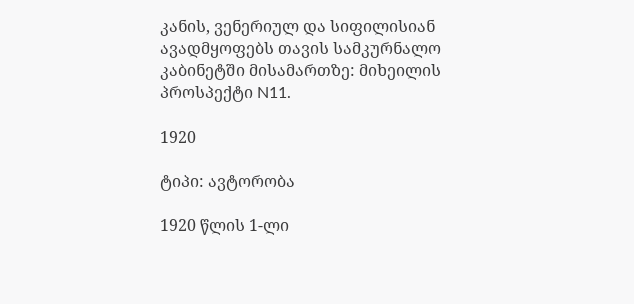კანის, ვენერიულ და სიფილისიან ავადმყოფებს თავის სამკურნალო კაბინეტში მისამართზე: მიხეილის პროსპექტი N11.

1920

ტიპი: ავტორობა

1920 წლის 1-ლი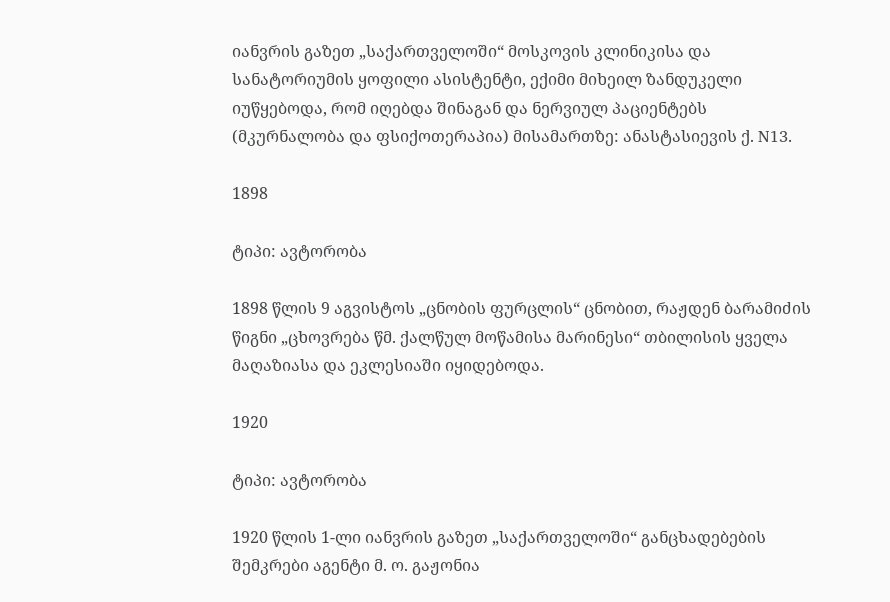იანვრის გაზეთ „საქართველოში“ მოსკოვის კლინიკისა და სანატორიუმის ყოფილი ასისტენტი, ექიმი მიხეილ ზანდუკელი იუწყებოდა, რომ იღებდა შინაგან და ნერვიულ პაციენტებს (მკურნალობა და ფსიქოთერაპია) მისამართზე: ანასტასიევის ქ. N13.

1898

ტიპი: ავტორობა

1898 წლის 9 აგვისტოს „ცნობის ფურცლის“ ცნობით, რაჟდენ ბარამიძის წიგნი „ცხოვრება წმ. ქალწულ მოწამისა მარინესი“ თბილისის ყველა მაღაზიასა და ეკლესიაში იყიდებოდა.

1920

ტიპი: ავტორობა

1920 წლის 1-ლი იანვრის გაზეთ „საქართველოში“ განცხადებების შემკრები აგენტი მ. ო. გაჟონია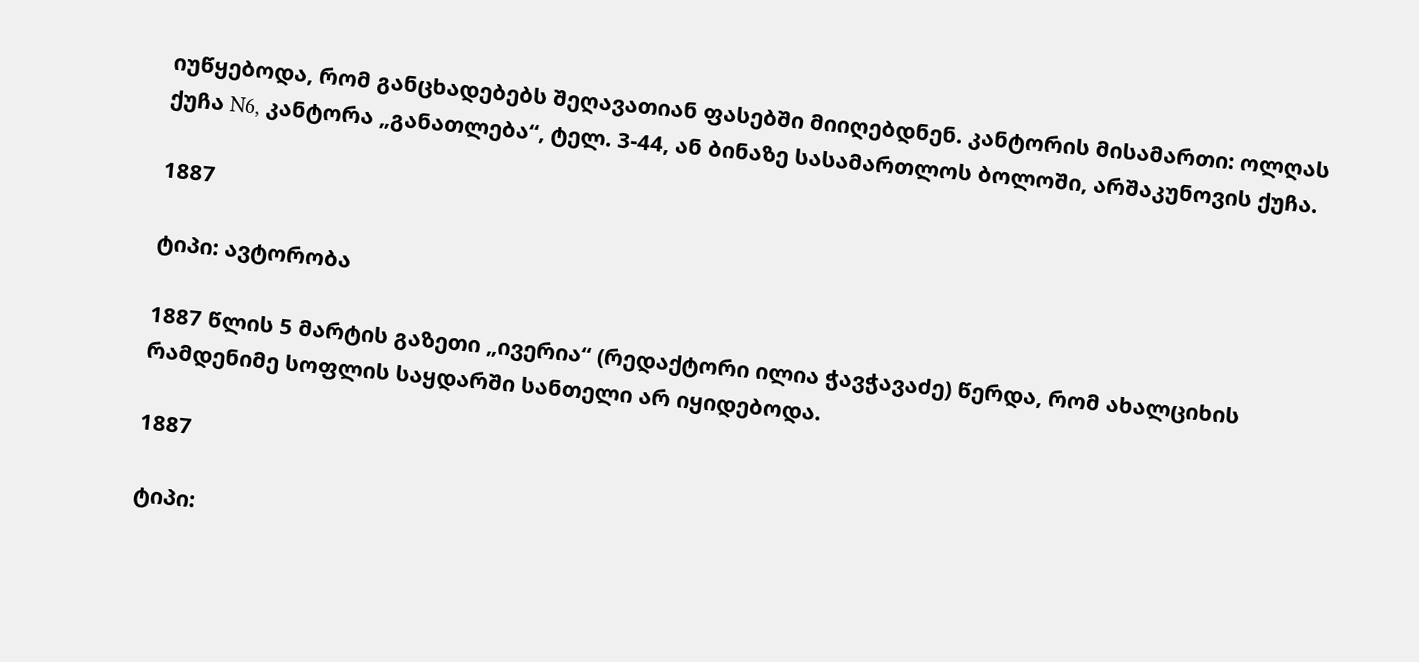იუწყებოდა, რომ განცხადებებს შეღავათიან ფასებში მიიღებდნენ. კანტორის მისამართი: ოლღას ქუჩა N6, კანტორა „განათლება“, ტელ. 3-44, ან ბინაზე სასამართლოს ბოლოში, არშაკუნოვის ქუჩა.

1887

ტიპი: ავტორობა

1887 წლის 5 მარტის გაზეთი „ივერია“ (რედაქტორი ილია ჭავჭავაძე) წერდა, რომ ახალციხის რამდენიმე სოფლის საყდარში სანთელი არ იყიდებოდა.

1887

ტიპი: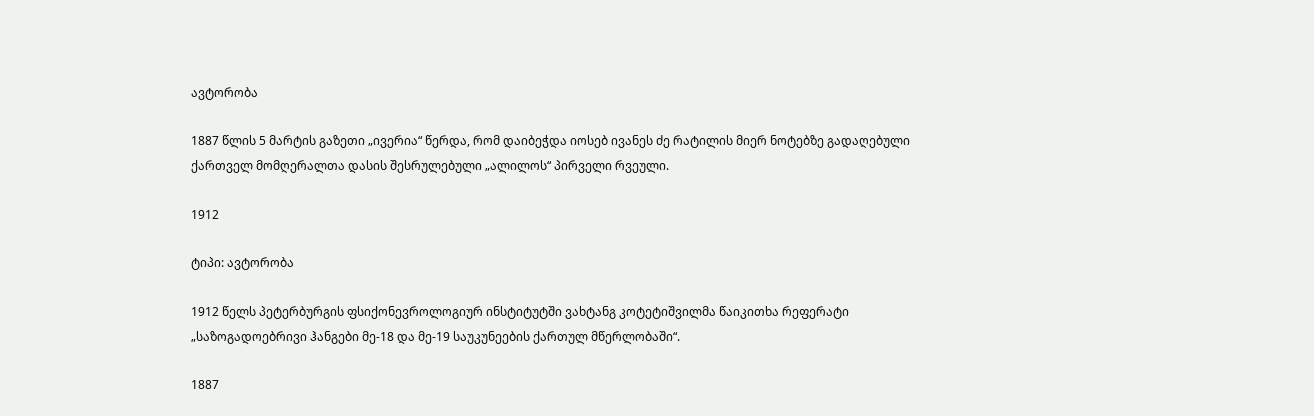ავტორობა

1887 წლის 5 მარტის გაზეთი „ივერია“ წერდა, რომ დაიბეჭდა იოსებ ივანეს ძე რატილის მიერ ნოტებზე გადაღებული ქართველ მომღერალთა დასის შესრულებული „ალილოს“ პირველი რვეული.

1912

ტიპი: ავტორობა

1912 წელს პეტერბურგის ფსიქონევროლოგიურ ინსტიტუტში ვახტანგ კოტეტიშვილმა წაიკითხა რეფერატი „საზოგადოებრივი ჰანგები მე-18 და მე-19 საუკუნეების ქართულ მწერლობაში“.

1887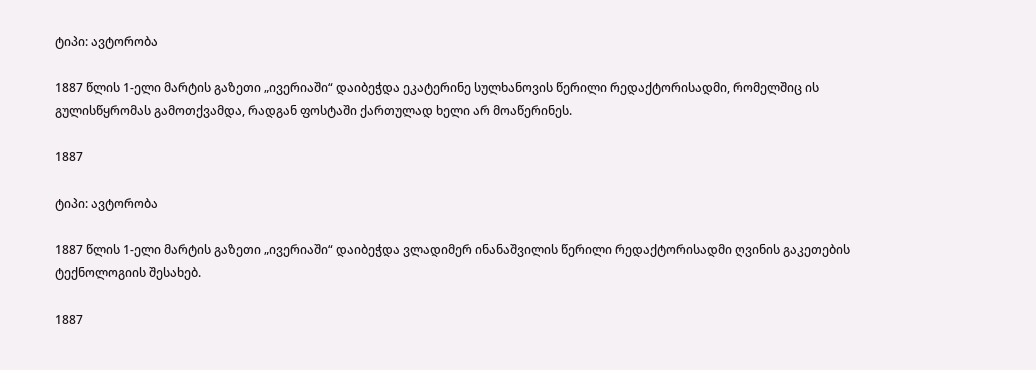ტიპი: ავტორობა

1887 წლის 1-ელი მარტის გაზეთი „ივერიაში“ დაიბეჭდა ეკატერინე სულხანოვის წერილი რედაქტორისადმი, რომელშიც ის გულისწყრომას გამოთქვამდა, რადგან ფოსტაში ქართულად ხელი არ მოაწერინეს.

1887

ტიპი: ავტორობა

1887 წლის 1-ელი მარტის გაზეთი „ივერიაში“ დაიბეჭდა ვლადიმერ ინანაშვილის წერილი რედაქტორისადმი ღვინის გაკეთების ტექნოლოგიის შესახებ.

1887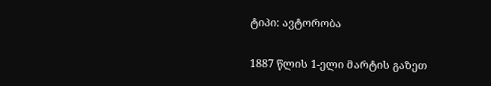ტიპი: ავტორობა

1887 წლის 1-ელი მარტის გაზეთ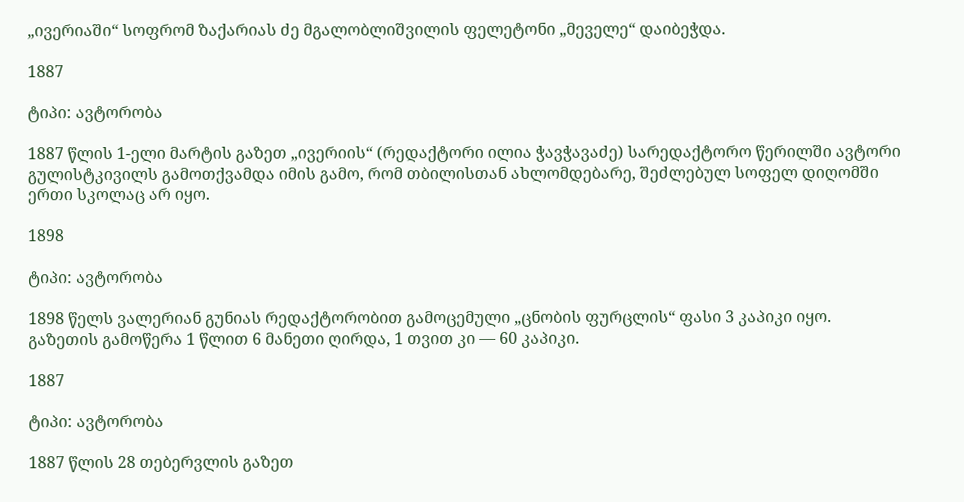„ივერიაში“ სოფრომ ზაქარიას ძე მგალობლიშვილის ფელეტონი „მეველე“ დაიბეჭდა.

1887

ტიპი: ავტორობა

1887 წლის 1-ელი მარტის გაზეთ „ივერიის“ (რედაქტორი ილია ჭავჭავაძე) სარედაქტორო წერილში ავტორი გულისტკივილს გამოთქვამდა იმის გამო, რომ თბილისთან ახლომდებარე, შეძლებულ სოფელ დიღომში ერთი სკოლაც არ იყო.

1898

ტიპი: ავტორობა

1898 წელს ვალერიან გუნიას რედაქტორობით გამოცემული „ცნობის ფურცლის“ ფასი 3 კაპიკი იყო. გაზეთის გამოწერა 1 წლით 6 მანეთი ღირდა, 1 თვით კი — 60 კაპიკი.

1887

ტიპი: ავტორობა

1887 წლის 28 თებერვლის გაზეთ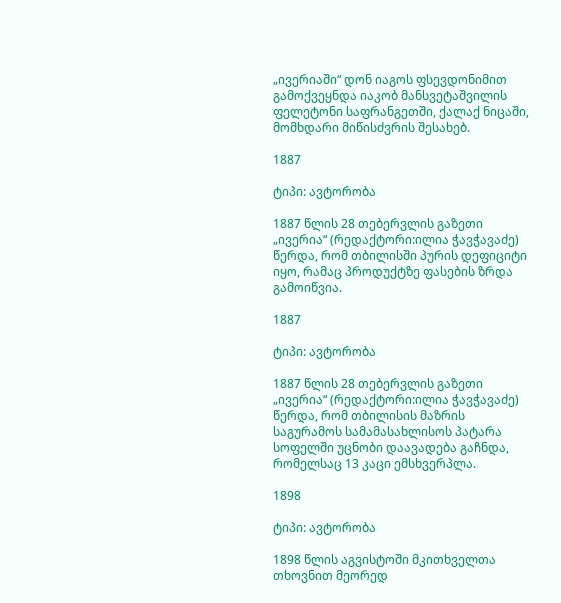„ივერიაში“ დონ იაგოს ფსევდონიმით გამოქვეყნდა იაკობ მანსვეტაშვილის ფელეტონი საფრანგეთში, ქალაქ ნიცაში, მომხდარი მიწისძვრის შესახებ.

1887

ტიპი: ავტორობა

1887 წლის 28 თებერვლის გაზეთი „ივერია“ (რედაქტორი:ილია ჭავჭავაძე) წერდა, რომ თბილისში პურის დეფიციტი იყო, რამაც პროდუქტზე ფასების ზრდა გამოიწვია.

1887

ტიპი: ავტორობა

1887 წლის 28 თებერვლის გაზეთი „ივერია“ (რედაქტორი:ილია ჭავჭავაძე) წერდა, რომ თბილისის მაზრის საგურამოს სამამასახლისოს პატარა სოფელში უცნობი დაავადება გაჩნდა, რომელსაც 13 კაცი ემსხვერპლა.

1898

ტიპი: ავტორობა

1898 წლის აგვისტოში მკითხველთა თხოვნით მეორედ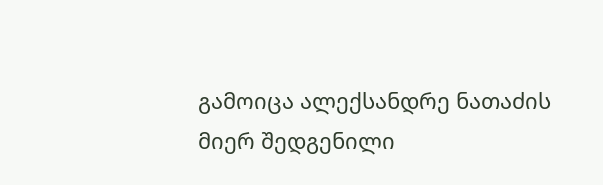გამოიცა ალექსანდრე ნათაძის მიერ შედგენილი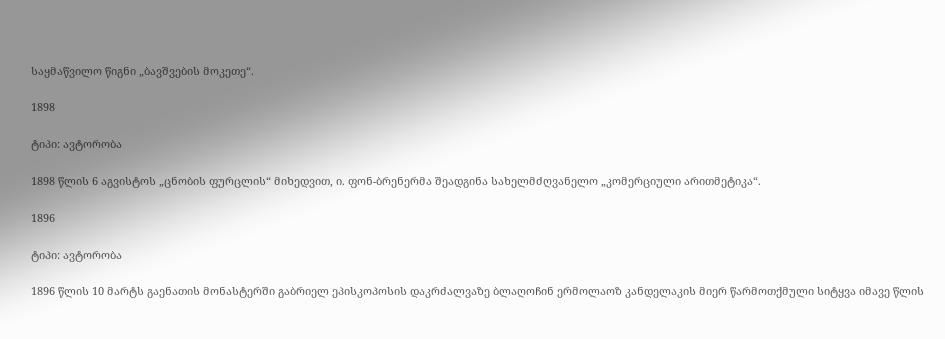საყმაწვილო წიგნი „ბავშვების მოკეთე“.

1898

ტიპი: ავტორობა

1898 წლის 6 აგვისტოს „ცნობის ფურცლის“ მიხედვით, ი. ფონ-ბრენერმა შეადგინა სახელმძღვანელო „კომერციული არითმეტიკა“.

1896

ტიპი: ავტორობა

1896 წლის 10 მარტს გაენათის მონასტერში გაბრიელ ეპისკოპოსის დაკრძალვაზე ბლაღოჩინ ერმოლაოზ კანდელაკის მიერ წარმოთქმული სიტყვა იმავე წლის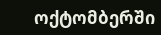ოქტომბერში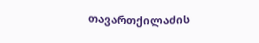თავართქილაძის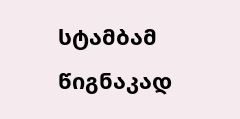სტამბამ წიგნაკად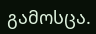გამოსცა.